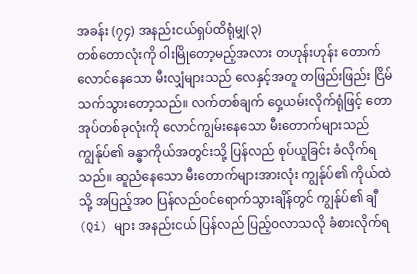အခန်း (၇၄) အနည်းငယ်ရှပ်ထိရုံမျှ(၃)
တစ်တောလုံးကို ဝါးမြိုတော့မည့်အလား တဟုန်းဟုန်း တောက်လောင်နေသော မီးလျှံများသည် လေနှင့်အတူ တဖြည်းဖြည်း ငြိမ်သက်သွားတော့သည်။ လက်တစ်ချက် ဝှေ့ယမ်းလိုက်ရုံဖြင့် တောအုပ်တစ်ခုလုံးကို လောင်ကျွမ်းနေသော မီးတောက်များသည် ကျွန်ုပ်၏ ခန္ဓာကိုယ်အတွင်းသို့ ပြန်လည် စုပ်ယူခြင်း ခံလိုက်ရသည်။ ဆူညံနေသော မီးတောက်များအားလုံး ကျွန်ုပ်၏ ကိုယ်ထဲသို့ အပြည့်အဝ ပြန်လည်ဝင်ရောက်သွားချိန်တွင် ကျွန်ုပ်၏ ချီ (Qi) များ အနည်းငယ် ပြန်လည် ပြည့်ဝလာသလို ခံစားလိုက်ရ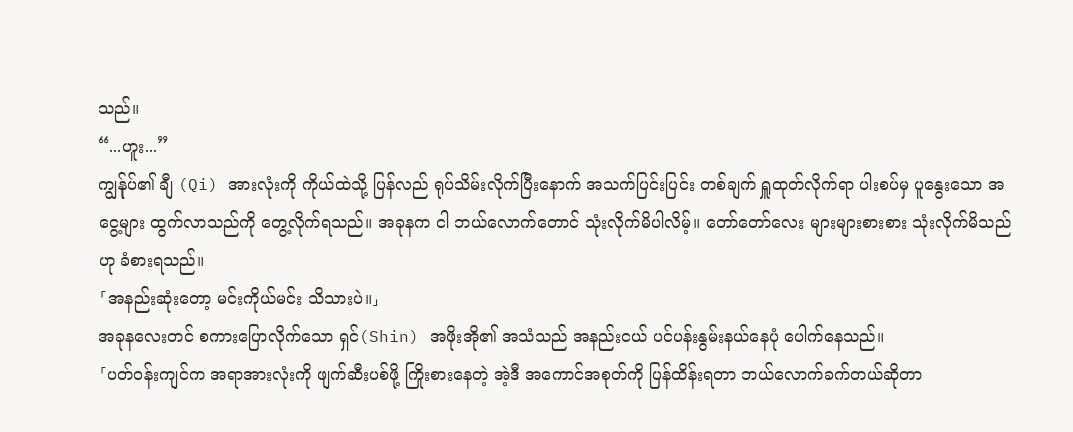သည်။
“...ဟူး...”
ကျွန်ုပ်၏ ချီ (Qi) အားလုံးကို ကိုယ်ထဲသို့ ပြန်လည် ရုပ်သိမ်းလိုက်ပြီးနောက် အသက်ပြင်းပြင်း တစ်ချက် ရှူထုတ်လိုက်ရာ ပါးစပ်မှ ပူနွေးသော အငွေ့များ ထွက်လာသည်ကို တွေ့လိုက်ရသည်။ အခုနက ငါ ဘယ်လောက်တောင် သုံးလိုက်မိပါလိမ့်။ တော်တော်လေး များများစားစား သုံးလိုက်မိသည်ဟု ခံစားရသည်။
「အနည်းဆုံးတော့ မင်းကိုယ်မင်း သိသားပဲ။」
အခုနလေးတင် စကားပြောလိုက်သော ရှင်(Shin) အဖိုးအို၏ အသံသည် အနည်းငယ် ပင်ပန်းနွမ်းနယ်နေပုံ ပေါက်နေသည်။
「ပတ်ဝန်းကျင်က အရာအားလုံးကို ဖျက်ဆီးပစ်ဖို့ ကြိုးစားနေတဲ့ အဲ့ဒီ အကောင်အစုတ်ကို ပြန်ထိန်းရတာ ဘယ်လောက်ခက်တယ်ဆိုတာ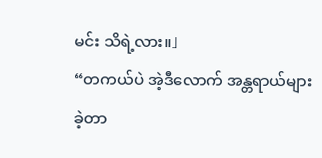မင်း သိရဲ့လား။」
“တကယ်ပဲ အဲ့ဒီလောက် အန္တရာယ်များခဲ့တာ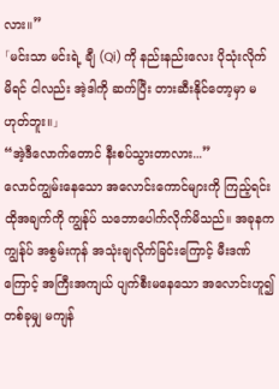လား။”
「မင်းသာ မင်းရဲ့ ချီ (Qi) ကို နည်းနည်းလေး ပိုသုံးလိုက်မိရင် ငါလည်း အဲ့ဒါကို ဆက်ပြီး တားဆီးနိုင်တော့မှာ မဟုတ်ဘူး။」
“အဲ့ဒီလောက်တောင် နီးစပ်သွားတာလား...”
လောင်ကျွမ်းနေသော အလောင်းကောင်များကို ကြည့်ရင်း ထိုအချက်ကို ကျွန်ုပ် သဘောပေါက်လိုက်မိသည်။ အခုနက ကျွန်ုပ် အစွမ်းကုန် အသုံးချလိုက်ခြင်းကြောင့် မီးဒဏ်ကြောင့် အကြီးအကျယ် ပျက်စီးမနေသော အလောင်းဟူ၍ တစ်ခုမျှ မကျန်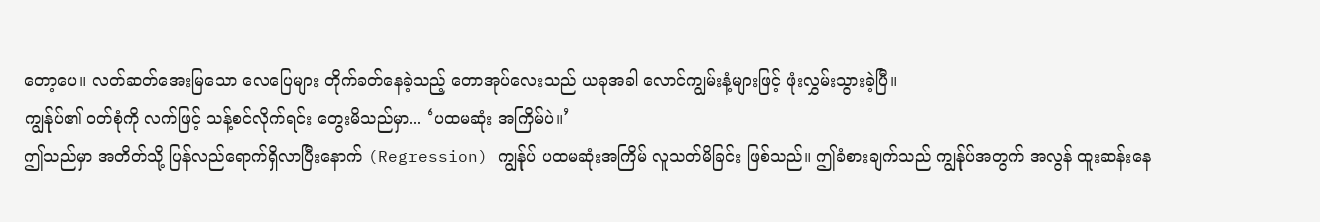တော့ပေ။ လတ်ဆတ်အေးမြသော လေပြေများ တိုက်ခတ်နေခဲ့သည့် တောအုပ်လေးသည် ယခုအခါ လောင်ကျွမ်းနံ့များဖြင့် ဖုံးလွှမ်းသွားခဲ့ပြီ။
ကျွန်ုပ်၏ ဝတ်စုံကို လက်ဖြင့် သန့်စင်လိုက်ရင်း တွေးမိသည်မှာ... ‘ပထမဆုံး အကြိမ်ပဲ။’
ဤသည်မှာ အတိတ်သို့ ပြန်လည်ရောက်ရှိလာပြီးနောက် (Regression) ကျွန်ုပ် ပထမဆုံးအကြိမ် လူသတ်မိခြင်း ဖြစ်သည်။ ဤခံစားချက်သည် ကျွန်ုပ်အတွက် အလွန် ထူးဆန်းနေ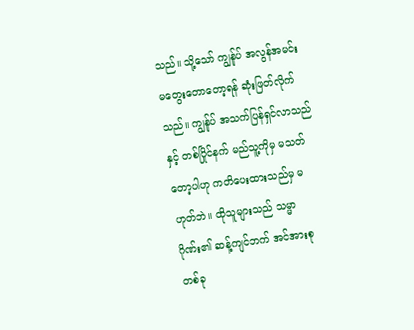သည်။ သို့သော် ကျွန်ုပ် အလွန်အမင်း မတွေးတောတော့ရန် ဆုံးဖြတ်လိုက်သည်။ ကျွန်ုပ် အသက်ပြန်ရှင်လာသည်နှင့် တစ်ပြိုင်နက် မည်သူ့ကိုမှ မသတ်တော့ပါဟု ကတိပေးထားသည်မှ မဟုတ်ဘဲ။ ထိုသူများသည် သမ္မာဂိုဏ်း၏ ဆန့်ကျင်ဘက် အင်အားစုတစ်ခု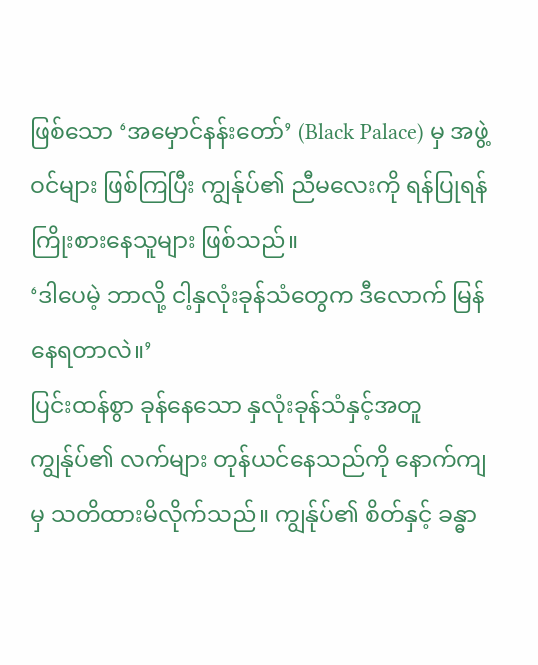ဖြစ်သော ‘အမှောင်နန်းတော်’ (Black Palace) မှ အဖွဲ့ဝင်များ ဖြစ်ကြပြီး ကျွန်ုပ်၏ ညီမလေးကို ရန်ပြုရန် ကြိုးစားနေသူများ ဖြစ်သည်။
‘ဒါပေမဲ့ ဘာလို့ ငါ့နှလုံးခုန်သံတွေက ဒီလောက် မြန်နေရတာလဲ။’
ပြင်းထန်စွာ ခုန်နေသော နှလုံးခုန်သံနှင့်အတူ ကျွန်ုပ်၏ လက်များ တုန်ယင်နေသည်ကို နောက်ကျမှ သတိထားမိလိုက်သည်။ ကျွန်ုပ်၏ စိတ်နှင့် ခန္ဓာ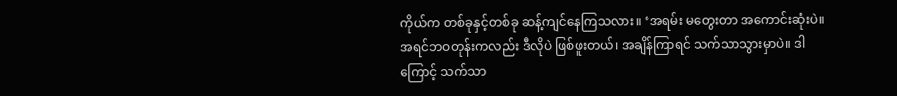ကိုယ်က တစ်ခုနှင့်တစ်ခု ဆန့်ကျင်နေကြသလား။ ‘အရမ်း မတွေးတာ အကောင်းဆုံးပဲ။ အရင်ဘဝတုန်းကလည်း ဒီလိုပဲ ဖြစ်ဖူးတယ်၊ အချိန်ကြာရင် သက်သာသွားမှာပဲ။ ဒါကြောင့် သက်သာ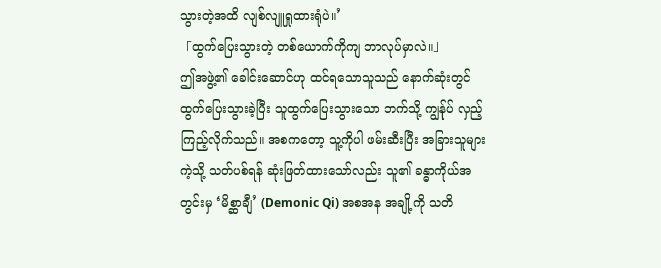သွားတဲ့အထိ လျစ်လျူရှုထားရုံပဲ။’
「ထွက်ပြေးသွားတဲ့ တစ်ယောက်ကိုကျ ဘာလုပ်မှာလဲ။」
ဤအဖွဲ့၏ ခေါင်းဆောင်ဟု ထင်ရသောသူသည် နောက်ဆုံးတွင် ထွက်ပြေးသွားခဲ့ပြီး သူထွက်ပြေးသွားသော ဘက်သို့ ကျွန်ုပ် လှည့်ကြည့်လိုက်သည်။ အစကတော့ သူ့ကိုပါ ဖမ်းဆီးပြီး အခြားသူများကဲ့သို့ သတ်ပစ်ရန် ဆုံးဖြတ်ထားသော်လည်း သူ၏ ခန္ဓာကိုယ်အတွင်းမှ ‘မိစ္ဆာချီ’ (Demonic Qi) အစအန အချို့ကို သတိ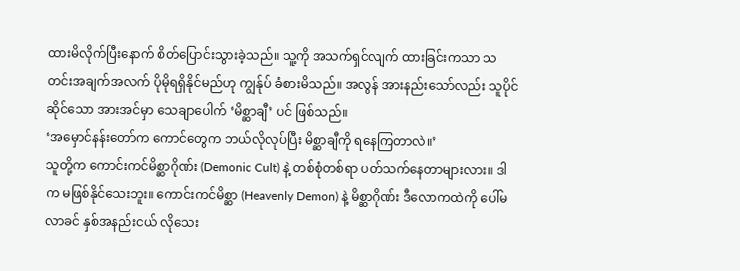ထားမိလိုက်ပြီးနောက် စိတ်ပြောင်းသွားခဲ့သည်။ သူ့ကို အသက်ရှင်လျက် ထားခြင်းကသာ သတင်းအချက်အလက် ပိုမိုရရှိနိုင်မည်ဟု ကျွန်ုပ် ခံစားမိသည်။ အလွန် အားနည်းသော်လည်း သူပိုင်ဆိုင်သော အားအင်မှာ သေချာပေါက် ‘မိစ္ဆာချီ’ ပင် ဖြစ်သည်။
‘အမှောင်နန်းတော်က ကောင်တွေက ဘယ်လိုလုပ်ပြီး မိစ္ဆာချီကို ရနေကြတာလဲ။’
သူတို့က ကောင်းကင်မိစ္ဆာဂိုဏ်း (Demonic Cult) နဲ့ တစ်စုံတစ်ရာ ပတ်သက်နေတာများလား။ ဒါက မဖြစ်နိုင်သေးဘူး။ ကောင်းကင်မိစ္ဆာ (Heavenly Demon) နဲ့ မိစ္ဆာဂိုဏ်း ဒီလောကထဲကို ပေါ်မလာခင် နှစ်အနည်းငယ် လိုသေး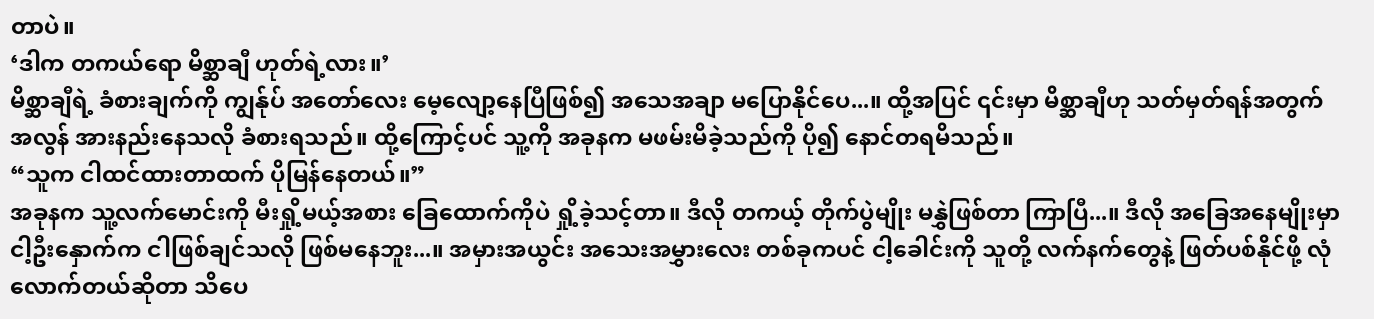တာပဲ။
‘ဒါက တကယ်ရော မိစ္ဆာချီ ဟုတ်ရဲ့လား။’
မိစ္ဆာချီရဲ့ ခံစားချက်ကို ကျွန်ုပ် အတော်လေး မေ့လျော့နေပြီဖြစ်၍ အသေအချာ မပြောနိုင်ပေ...။ ထို့အပြင် ၎င်းမှာ မိစ္ဆာချီဟု သတ်မှတ်ရန်အတွက် အလွန် အားနည်းနေသလို ခံစားရသည်။ ထို့ကြောင့်ပင် သူ့ကို အခုနက မဖမ်းမိခဲ့သည်ကို ပို၍ နောင်တရမိသည်။
“သူက ငါထင်ထားတာထက် ပိုမြန်နေတယ်။”
အခုနက သူ့လက်မောင်းကို မီးရှို့မယ့်အစား ခြေထောက်ကိုပဲ ရှို့ခဲ့သင့်တာ။ ဒီလို တကယ့် တိုက်ပွဲမျိုး မနွှဲဖြစ်တာ ကြာပြီ...။ ဒီလို အခြေအနေမျိုးမှာ ငါ့ဦးနှောက်က ငါဖြစ်ချင်သလို ဖြစ်မနေဘူး...။ အမှားအယွင်း အသေးအမွှားလေး တစ်ခုကပင် ငါ့ခေါင်းကို သူတို့ လက်နက်တွေနဲ့ ဖြတ်ပစ်နိုင်ဖို့ လုံလောက်တယ်ဆိုတာ သိပေ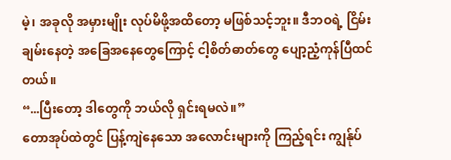မဲ့၊ အခုလို အမှားမျိုး လုပ်မိဖို့အထိတော့ မဖြစ်သင့်ဘူး။ ဒီဘဝရဲ့ ငြိမ်းချမ်းနေတဲ့ အခြေအနေတွေကြောင့် ငါ့စိတ်ဓာတ်တွေ ပျော့ညံ့ကုန်ပြီထင်တယ်။
“...ပြီးတော့ ဒါတွေကို ဘယ်လို ရှင်းရမလဲ။”
တောအုပ်ထဲတွင် ပြန့်ကျဲနေသော အလောင်းများကို ကြည့်ရင်း ကျွန်ုပ်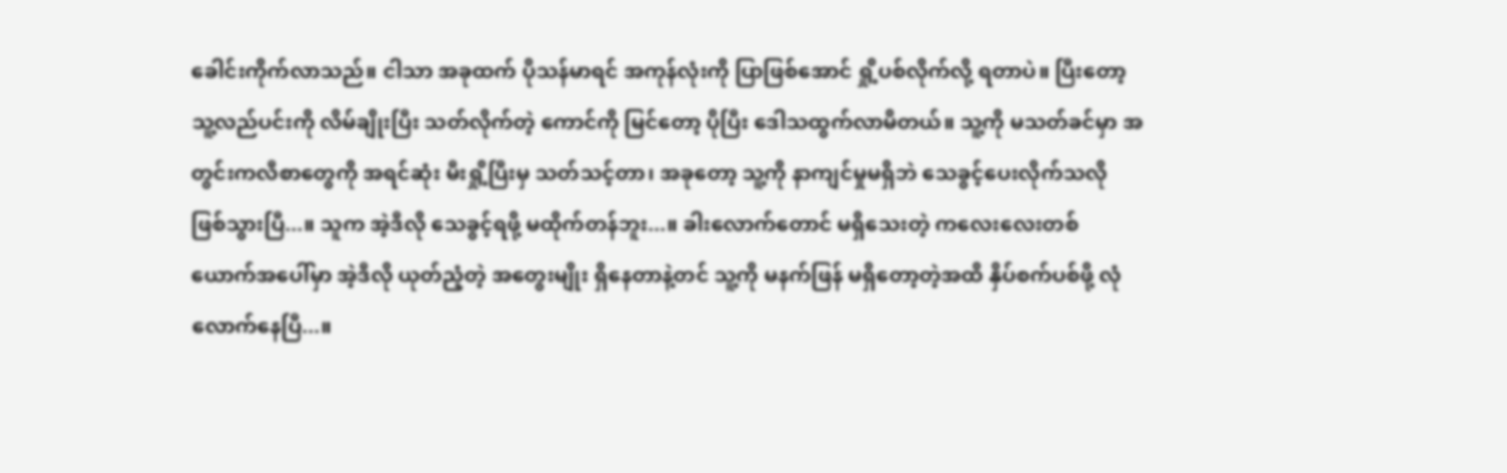ခေါင်းကိုက်လာသည်။ ငါသာ အခုထက် ပိုသန်မာရင် အကုန်လုံးကို ပြာဖြစ်အောင် ရှို့ပစ်လိုက်လို့ ရတာပဲ။ ပြီးတော့ သူ့လည်ပင်းကို လိမ်ချိုးပြီး သတ်လိုက်တဲ့ ကောင်ကို မြင်တော့ ပိုပြီး ဒေါသထွက်လာမိတယ်။ သူ့ကို မသတ်ခင်မှာ အတွင်းကလီစာတွေကို အရင်ဆုံး မီးရှို့ပြီးမှ သတ်သင့်တာ၊ အခုတော့ သူ့ကို နာကျင်မှုမရှိဘဲ သေခွင့်ပေးလိုက်သလို ဖြစ်သွားပြီ...။ သူက အဲ့ဒီလို သေခွင့်ရဖို့ မထိုက်တန်ဘူး...။ ခါးလောက်တောင် မရှိသေးတဲ့ ကလေးလေးတစ်ယောက်အပေါ်မှာ အဲ့ဒီလို ယုတ်ညံ့တဲ့ အတွေးမျိုး ရှိနေတာနဲ့တင် သူ့ကို မနက်ဖြန် မရှိတော့တဲ့အထိ နှိပ်စက်ပစ်ဖို့ လုံလောက်နေပြီ...။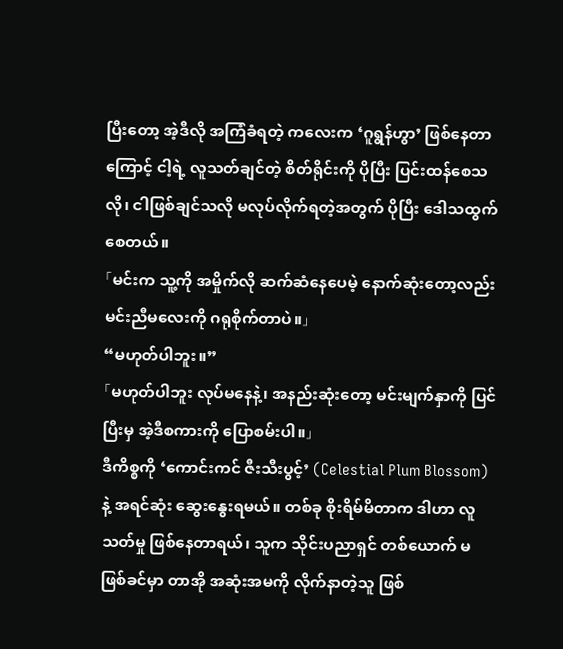ပြီးတော့ အဲ့ဒီလို အကြံခံရတဲ့ ကလေးက ‘ဂူရွန်ဟွာ’ ဖြစ်နေတာကြောင့် ငါ့ရဲ့ လူသတ်ချင်တဲ့ စိတ်ရိုင်းကို ပိုပြီး ပြင်းထန်စေသလို၊ ငါဖြစ်ချင်သလို မလုပ်လိုက်ရတဲ့အတွက် ပိုပြီး ဒေါသထွက်စေတယ်။
「မင်းက သူ့ကို အမှိုက်လို ဆက်ဆံနေပေမဲ့ နောက်ဆုံးတော့လည်း မင်းညီမလေးကို ဂရုစိုက်တာပဲ။」
“မဟုတ်ပါဘူး။”
「မဟုတ်ပါဘူး လုပ်မနေနဲ့၊ အနည်းဆုံးတော့ မင်းမျက်နှာကို ပြင်ပြီးမှ အဲ့ဒီစကားကို ပြောစမ်းပါ။」
ဒီကိစ္စကို ‘ကောင်းကင် ဇီးသီးပွင့်’ (Celestial Plum Blossom) နဲ့ အရင်ဆုံး ဆွေးနွေးရမယ်။ တစ်ခု စိုးရိမ်မိတာက ဒါဟာ လူသတ်မှု ဖြစ်နေတာရယ်၊ သူက သိုင်းပညာရှင် တစ်ယောက် မဖြစ်ခင်မှာ တာအို အဆုံးအမကို လိုက်နာတဲ့သူ ဖြစ်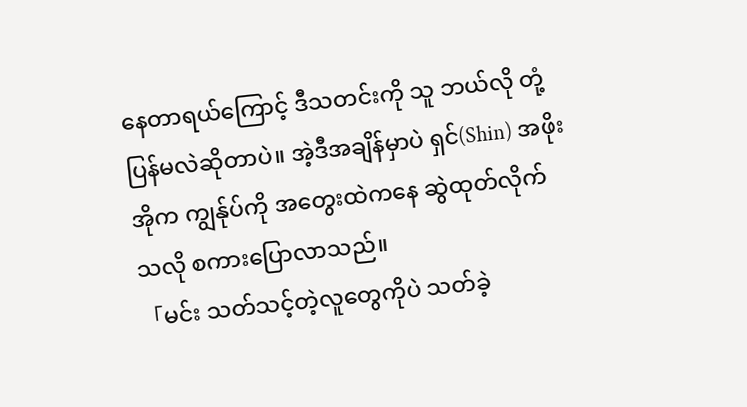နေတာရယ်ကြောင့် ဒီသတင်းကို သူ ဘယ်လို တုံ့ပြန်မလဲဆိုတာပဲ။ အဲ့ဒီအချိန်မှာပဲ ရှင်(Shin) အဖိုးအိုက ကျွန်ုပ်ကို အတွေးထဲကနေ ဆွဲထုတ်လိုက်သလို စကားပြောလာသည်။
「မင်း သတ်သင့်တဲ့လူတွေကိုပဲ သတ်ခဲ့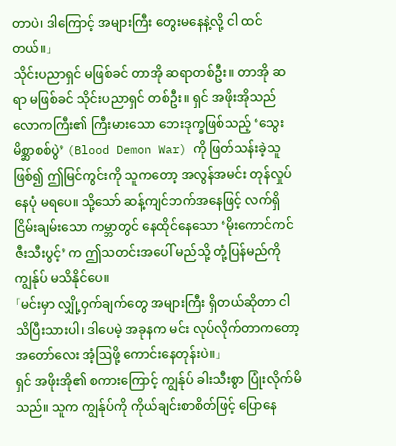တာပဲ၊ ဒါကြောင့် အများကြီး တွေးမနေနဲ့လို့ ငါ ထင်တယ်။」
သိုင်းပညာရှင် မဖြစ်ခင် တာအို ဆရာတစ်ဦး။ တာအို ဆရာ မဖြစ်ခင် သိုင်းပညာရှင် တစ်ဦး။ ရှင် အဖိုးအိုသည် လောကကြီး၏ ကြီးမားသော ဘေးဒုက္ခဖြစ်သည့် ‘သွေးမိစ္ဆာစစ်ပွဲ’ (Blood Demon War) ကို ဖြတ်သန်းခဲ့သူဖြစ်၍ ဤမြင်ကွင်းကို သူကတော့ အလွန်အမင်း တုန်လှုပ်နေပုံ မရပေ။ သို့သော် ဆန့်ကျင်ဘက်အနေဖြင့် လက်ရှိ ငြိမ်းချမ်းသော ကမ္ဘာတွင် နေထိုင်နေသော ‘မိုးကောင်ကင် ဇီးသီးပွင့်’ က ဤသတင်းအပေါ် မည်သို့ တုံ့ပြန်မည်ကို ကျွန်ုပ် မသိနိုင်ပေ။
「မင်းမှာ လျှို့ဝှက်ချက်တွေ အများကြီး ရှိတယ်ဆိုတာ ငါ သိပြီးသားပါ၊ ဒါပေမဲ့ အခုနက မင်း လုပ်လိုက်တာကတော့ အတော်လေး အံ့ဩဖို့ ကောင်းနေတုန်းပဲ။」
ရှင် အဖိုးအို၏ စကားကြောင့် ကျွန်ုပ် ခါးသီးစွာ ပြုံးလိုက်မိသည်။ သူက ကျွန်ုပ်ကို ကိုယ်ချင်းစာစိတ်ဖြင့် ပြောနေ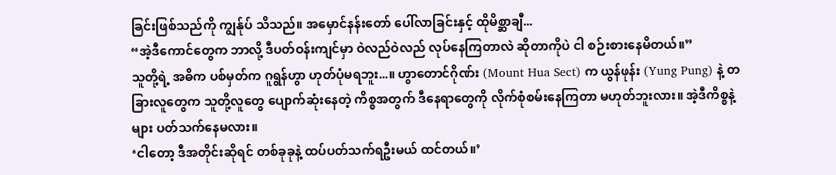ခြင်းဖြစ်သည်ကို ကျွန်ုပ် သိသည်။ အမှောင်နန်းတော် ပေါ်လာခြင်းနှင့် ထိုမိစ္ဆာချီ...
“အဲ့ဒီကောင်တွေက ဘာလို့ ဒီပတ်ဝန်းကျင်မှာ ဝဲလည်ဝဲလည် လုပ်နေကြတာလဲ ဆိုတာကိုပဲ ငါ စဉ်းစားနေမိတယ်။”
သူတို့ရဲ့ အဓိက ပစ်မှတ်က ဂူရွန်ဟွာ ဟုတ်ပုံမရဘူး...။ ဟွာတောင်ဂိုဏ်း (Mount Hua Sect) က ယွန်ဖုန်း (Yung Pung) နဲ့ တခြားလူတွေက သူတို့လူတွေ ပျောက်ဆုံးနေတဲ့ ကိစ္စအတွက် ဒီနေရာတွေကို လိုက်စုံစမ်းနေကြတာ မဟုတ်ဘူးလား။ အဲ့ဒီကိစ္စနဲ့များ ပတ်သက်နေမလား။
‘ငါတော့ ဒီအတိုင်းဆိုရင် တစ်ခုခုနဲ့ ထပ်ပတ်သက်ရဦးမယ် ထင်တယ်။’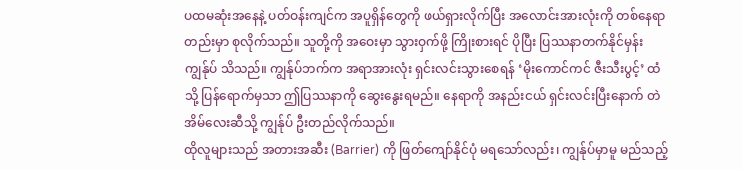ပထမဆုံးအနေနဲ့ ပတ်ဝန်းကျင်က အပူရှိန်တွေကို ဖယ်ရှားလိုက်ပြီး အလောင်းအားလုံးကို တစ်နေရာတည်းမှာ စုလိုက်သည်။ သူတို့ကို အဝေးမှာ သွားဝှက်ဖို့ ကြိုးစားရင် ပိုပြီး ပြဿနာတက်နိုင်မှန်း ကျွန်ုပ် သိသည်။ ကျွန်ုပ်ဘက်က အရာအားလုံး ရှင်းလင်းသွားစေရန် ‘မိုးကောင်ကင် ဇီးသီးပွင့်’ ထံသို့ ပြန်ရောက်မှသာ ဤပြဿနာကို ဆွေးနွေးရမည်။ နေရာကို အနည်းငယ် ရှင်းလင်းပြီးနောက် တဲအိမ်လေးဆီသို့ ကျွန်ုပ် ဦးတည်လိုက်သည်။
ထိုလူများသည် အတားအဆီး (Barrier) ကို ဖြတ်ကျော်နိုင်ပုံ မရသော်လည်း၊ ကျွန်ုပ်မှာမူ မည်သည့်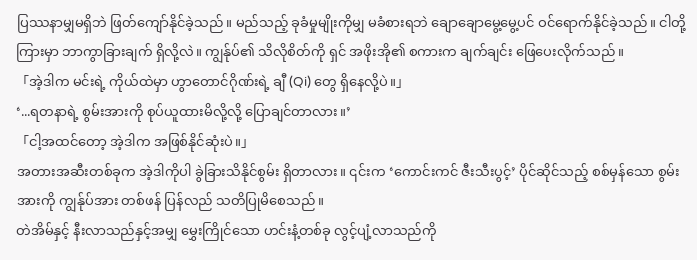ပြဿနာမျှမရှိဘဲ ဖြတ်ကျော်နိုင်ခဲ့သည်။ မည်သည့် ခုခံမှုမျိုးကိုမျှ မခံစားရဘဲ ချောချောမွေ့မွေ့ပင် ဝင်ရောက်နိုင်ခဲ့သည်။ ငါတို့ကြားမှာ ဘာကွာခြားချက် ရှိလို့လဲ။ ကျွန်ုပ်၏ သိလိုစိတ်ကို ရှင် အဖိုးအို၏ စကားက ချက်ချင်း ဖြေပေးလိုက်သည်။
「အဲ့ဒါက မင်းရဲ့ ကိုယ်ထဲမှာ ဟွာတောင်ဂိုဏ်းရဲ့ ချီ (Qi) တွေ ရှိနေလို့ပဲ။」
‘...ရတနာရဲ့ စွမ်းအားကို စုပ်ယူထားမိလို့လို့ ပြောချင်တာလား။’
「ငါ့အထင်တော့ အဲ့ဒါက အဖြစ်နိုင်ဆုံးပဲ။」
အတားအဆီးတစ်ခုက အဲ့ဒါကိုပါ ခွဲခြားသိနိုင်စွမ်း ရှိတာလား။ ၎င်းက ‘ကောင်းကင် ဇီးသီးပွင့်’ ပိုင်ဆိုင်သည့် စစ်မှန်သော စွမ်းအားကို ကျွန်ုပ်အား တစ်ဖန် ပြန်လည် သတိပြုမိစေသည်။
တဲအိမ်နှင့် နီးလာသည်နှင့်အမျှ မွှေးကြိုင်သော ဟင်းနံ့တစ်ခု လွင့်ပျံ့လာသည်ကို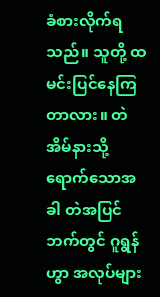ခံစားလိုက်ရသည်။ သူတို့ ထမင်းပြင်နေကြတာလား။ တဲအိမ်နားသို့ ရောက်သောအခါ တဲအပြင်ဘက်တွင် ဂူရွန်ဟွာ အလုပ်များ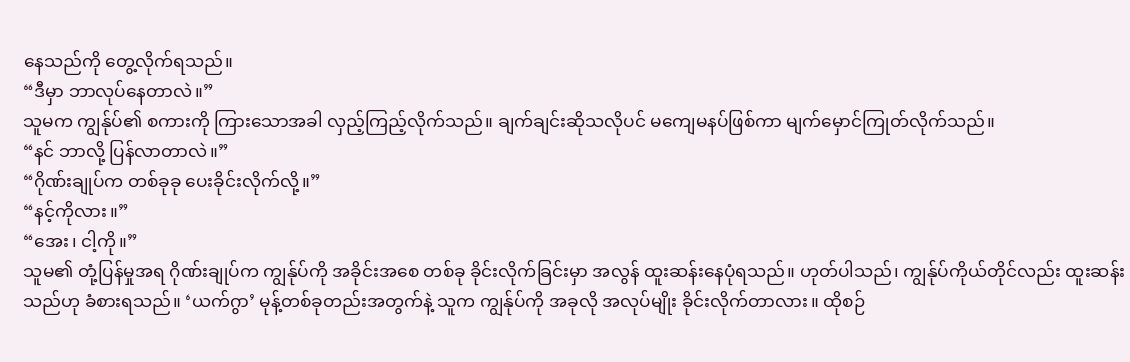နေသည်ကို တွေ့လိုက်ရသည်။
“ဒီမှာ ဘာလုပ်နေတာလဲ။”
သူမက ကျွန်ုပ်၏ စကားကို ကြားသောအခါ လှည့်ကြည့်လိုက်သည်။ ချက်ချင်းဆိုသလိုပင် မကျေမနပ်ဖြစ်ကာ မျက်မှောင်ကြုတ်လိုက်သည်။
“နင် ဘာလို့ ပြန်လာတာလဲ။”
“ဂိုဏ်းချုပ်က တစ်ခုခု ပေးခိုင်းလိုက်လို့။”
“နင့်ကိုလား။”
“အေး၊ ငါ့ကို။”
သူမ၏ တုံ့ပြန်မှုအရ ဂိုဏ်းချုပ်က ကျွန်ုပ်ကို အခိုင်းအစေ တစ်ခု ခိုင်းလိုက်ခြင်းမှာ အလွန် ထူးဆန်းနေပုံရသည်။ ဟုတ်ပါသည်၊ ကျွန်ုပ်ကိုယ်တိုင်လည်း ထူးဆန်းသည်ဟု ခံစားရသည်။ ‘ယက်ဂွာ’ မုန့်တစ်ခုတည်းအတွက်နဲ့ သူက ကျွန်ုပ်ကို အခုလို အလုပ်မျိုး ခိုင်းလိုက်တာလား။ ထိုစဉ်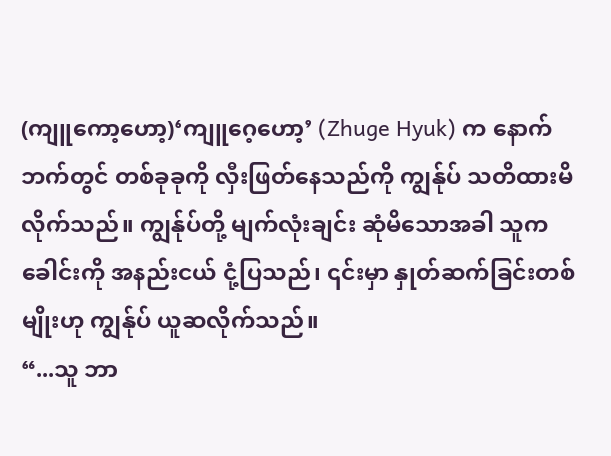(ကျူကော့ဟော့)‘ကျူဂေ့ဟော့’ (Zhuge Hyuk) က နောက်ဘက်တွင် တစ်ခုခုကို လှီးဖြတ်နေသည်ကို ကျွန်ုပ် သတိထားမိလိုက်သည်။ ကျွန်ုပ်တို့ မျက်လုံးချင်း ဆုံမိသောအခါ သူက ခေါင်းကို အနည်းငယ် ငုံ့ပြသည်၊ ၎င်းမှာ နှုတ်ဆက်ခြင်းတစ်မျိုးဟု ကျွန်ုပ် ယူဆလိုက်သည်။
“...သူ ဘာ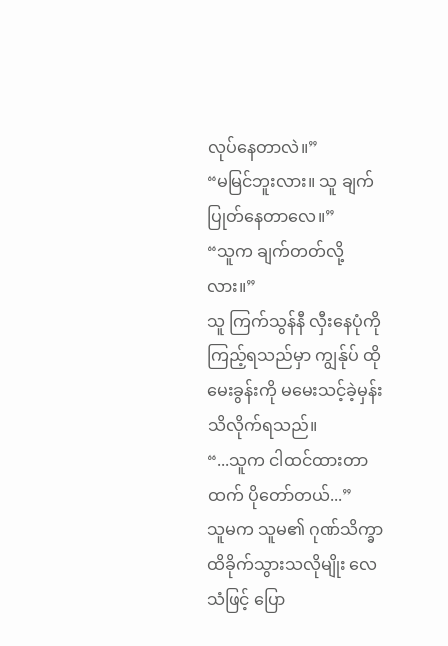လုပ်နေတာလဲ။”
“မမြင်ဘူးလား။ သူ ချက်ပြုတ်နေတာလေ။”
“သူက ချက်တတ်လို့လား။”
သူ ကြက်သွန်နီ လှီးနေပုံကို ကြည့်ရသည်မှာ ကျွန်ုပ် ထိုမေးခွန်းကို မမေးသင့်ခဲ့မှန်း သိလိုက်ရသည်။
“...သူက ငါထင်ထားတာထက် ပိုတော်တယ်...”
သူမက သူမ၏ ဂုဏ်သိက္ခာ ထိခိုက်သွားသလိုမျိုး လေသံဖြင့် ပြော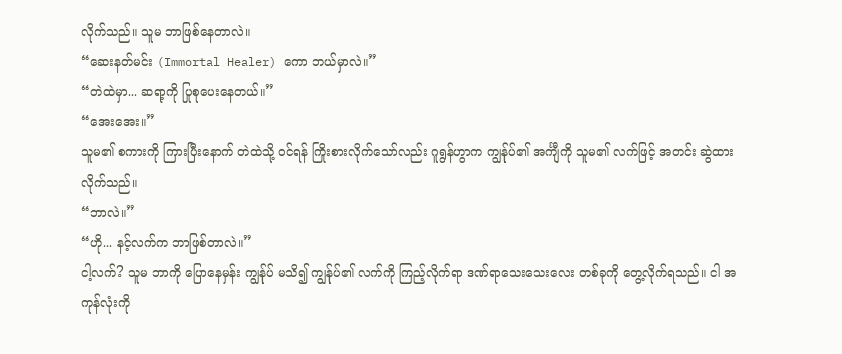လိုက်သည်။ သူမ ဘာဖြစ်နေတာလဲ။
“ဆေးနတ်မင်း (Immortal Healer) ကော ဘယ်မှာလဲ။”
“တဲထဲမှာ... ဆရာ့ကို ပြုစုပေးနေတယ်။”
“အေးအေး။”
သူမ၏ စကားကို ကြားပြီးနောက် တဲထဲသို့ ဝင်ရန် ကြိုးစားလိုက်သော်လည်း ဂူရွန်ဟွာက ကျွန်ုပ်၏ အင်္ကျီကို သူမ၏ လက်ဖြင့် အတင်း ဆွဲထားလိုက်သည်။
“ဘာလဲ။”
“ဟို... နင့်လက်က ဘာဖြစ်တာလဲ။”
ငါ့လက်? သူမ ဘာကို ပြောနေမှန်း ကျွန်ုပ် မသိ၍ ကျွန်ုပ်၏ လက်ကို ကြည့်လိုက်ရာ ဒဏ်ရာသေးသေးလေး တစ်ခုကို တွေ့လိုက်ရသည်။ ငါ အကုန်လုံးကို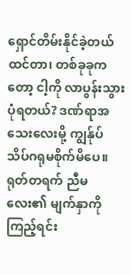ရှောင်တိမ်းနိုင်ခဲ့တယ် ထင်တာ၊ တစ်ခုခုကတော့ ငါ့ကို လာပွန်းသွားပုံရတယ်? ဒဏ်ရာအသေးလေးမို့ ကျွန်ုပ် သိပ်ဂရုမစိုက်မိပေ။ ရုတ်တရက် ညီမလေး၏ မျက်နှာကို ကြည့်ရင်း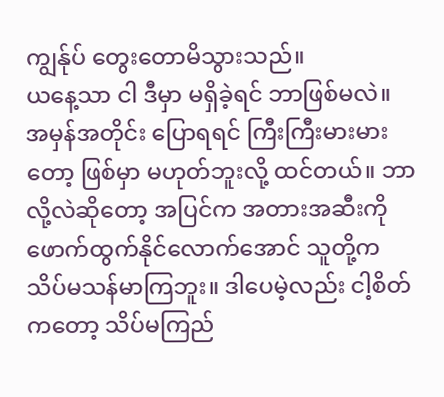ကျွန်ုပ် တွေးတောမိသွားသည်။
ယနေ့သာ ငါ ဒီမှာ မရှိခဲ့ရင် ဘာဖြစ်မလဲ။ အမှန်အတိုင်း ပြောရရင် ကြီးကြီးမားမားတော့ ဖြစ်မှာ မဟုတ်ဘူးလို့ ထင်တယ်။ ဘာလို့လဲဆိုတော့ အပြင်က အတားအဆီးကို ဖောက်ထွက်နိုင်လောက်အောင် သူတို့က သိပ်မသန်မာကြဘူး။ ဒါပေမဲ့လည်း ငါ့စိတ်ကတော့ သိပ်မကြည်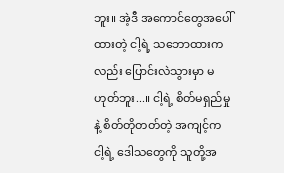ဘူး။ အဲ့ဒီ အကောင်တွေအပေါ် ထားတဲ့ ငါ့ရဲ့ သဘောထားကလည်း ပြောင်းလဲသွားမှာ မဟုတ်ဘူး...။ ငါ့ရဲ့ စိတ်မရှည်မှုနဲ့ စိတ်တိုတတ်တဲ့ အကျင့်က ငါ့ရဲ့ ဒေါသတွေကို သူတို့အ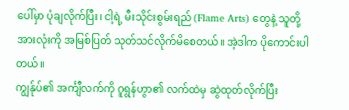ပေါ်မှာ ပုံချလိုက်ပြီး၊ ငါ့ရဲ့ မီးသိုင်းစွမ်းရည် (Flame Arts) တွေနဲ့ သူတို့အားလုံးကို အမြစ်ပြတ် သုတ်သင်လိုက်မိစေတယ်။ အဲ့ဒါက ပိုကောင်းပါတယ်။
ကျွန်ုပ်၏ အင်္ကျီလက်ကို ဂူရွန်ဟွာ၏ လက်ထဲမှ ဆွဲထုတ်လိုက်ပြီး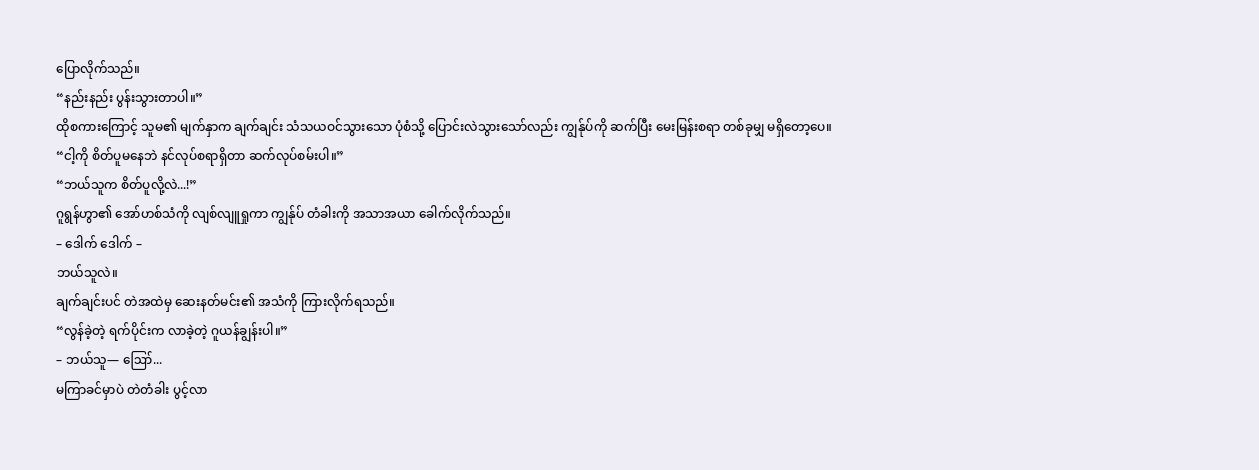ပြောလိုက်သည်။
“နည်းနည်း ပွန်းသွားတာပါ။”
ထိုစကားကြောင့် သူမ၏ မျက်နှာက ချက်ချင်း သံသယဝင်သွားသော ပုံစံသို့ ပြောင်းလဲသွားသော်လည်း ကျွန်ုပ်ကို ဆက်ပြီး မေးမြန်းစရာ တစ်ခုမျှ မရှိတော့ပေ။
“ငါ့ကို စိတ်ပူမနေဘဲ နင်လုပ်စရာရှိတာ ဆက်လုပ်စမ်းပါ။”
“ဘယ်သူက စိတ်ပူလို့လဲ...!”
ဂူရွန်ဟွာ၏ အော်ဟစ်သံကို လျစ်လျူရှုကာ ကျွန်ုပ် တံခါးကို အသာအယာ ခေါက်လိုက်သည်။
– ဒေါက် ဒေါက် –
ဘယ်သူလဲ။
ချက်ချင်းပင် တဲအထဲမှ ဆေးနတ်မင်း၏ အသံကို ကြားလိုက်ရသည်။
“လွန်ခဲ့တဲ့ ရက်ပိုင်းက လာခဲ့တဲ့ ဂူယန်ချွန်းပါ။”
– ဘယ်သူ— ဪ...
မကြာခင်မှာပဲ တဲတံခါး ပွင့်လာ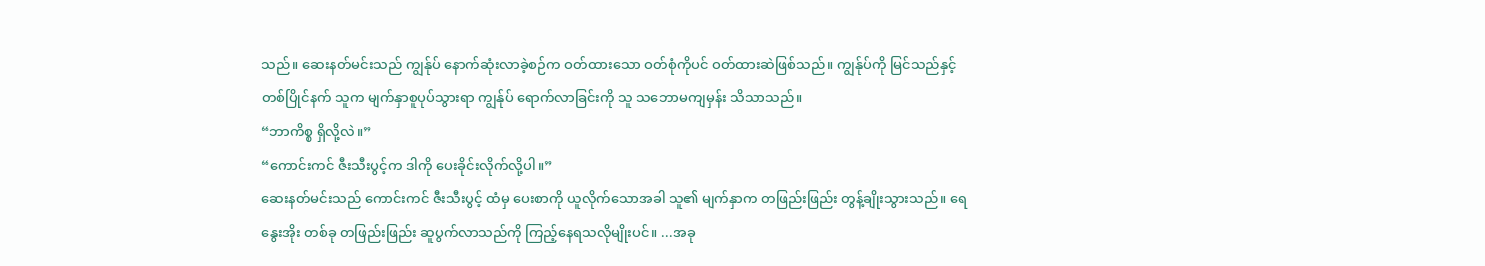သည်။ ဆေးနတ်မင်းသည် ကျွန်ုပ် နောက်ဆုံးလာခဲ့စဉ်က ဝတ်ထားသော ဝတ်စုံကိုပင် ဝတ်ထားဆဲဖြစ်သည်။ ကျွန်ုပ်ကို မြင်သည်နှင့် တစ်ပြိုင်နက် သူက မျက်နှာစူပုပ်သွားရာ ကျွန်ုပ် ရောက်လာခြင်းကို သူ သဘောမကျမှန်း သိသာသည်။
“ဘာကိစ္စ ရှိလို့လဲ။”
“ကောင်းကင် ဇီးသီးပွင့်က ဒါကို ပေးခိုင်းလိုက်လို့ပါ။”
ဆေးနတ်မင်းသည် ကောင်းကင် ဇီးသီးပွင့် ထံမှ ပေးစာကို ယူလိုက်သောအခါ သူ၏ မျက်နှာက တဖြည်းဖြည်း တွန့်ချိုးသွားသည်။ ရေနွေးအိုး တစ်ခု တဖြည်းဖြည်း ဆူပွက်လာသည်ကို ကြည့်နေရသလိုမျိုးပင်။ ...အခု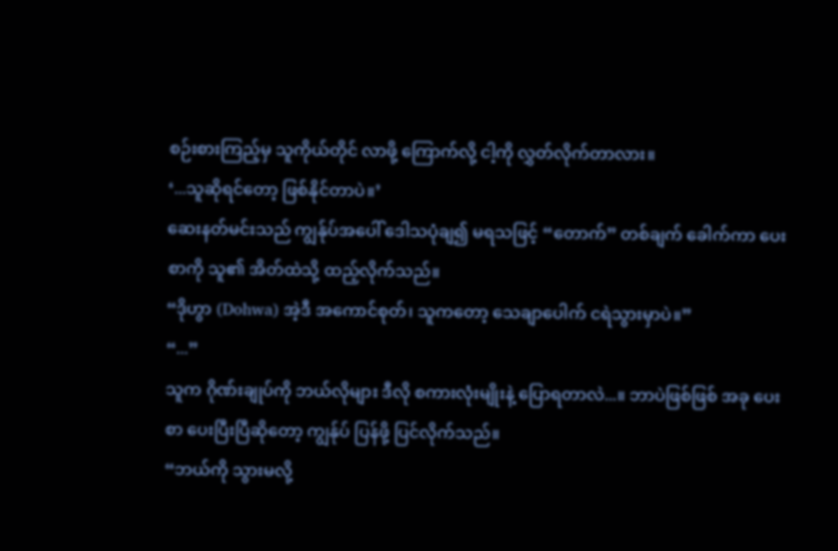စဉ်းစားကြည့်မှ သူကိုယ်တိုင် လာဖို့ ကြောက်လို့ ငါ့ကို လွှတ်လိုက်တာလား။
‘...သူဆိုရင်တော့ ဖြစ်နိုင်တာပဲ။’
ဆေးနတ်မင်းသည် ကျွန်ုပ်အပေါ် ဒေါသပုံချ၍ မရသဖြင့် “တောက်” တစ်ချက် ခေါက်ကာ ပေးစာကို သူ၏ အိတ်ထဲသို့ ထည့်လိုက်သည်။
“ဒိုဟွာ (Dohwa) အဲ့ဒီ အကောင်စုတ်၊ သူကတော့ သေချာပေါက် ငရဲသွားမှာပဲ။”
“...”
သူက ဂိုဏ်းချုပ်ကို ဘယ်လိုများ ဒီလို စကားလုံးမျိုးနဲ့ ပြောရတာလဲ...။ ဘာပဲဖြစ်ဖြစ် အခု ပေးစာ ပေးပြီးပြီဆိုတော့ ကျွန်ုပ် ပြန်ဖို့ ပြင်လိုက်သည်။
“ဘယ်ကို သွားမလို့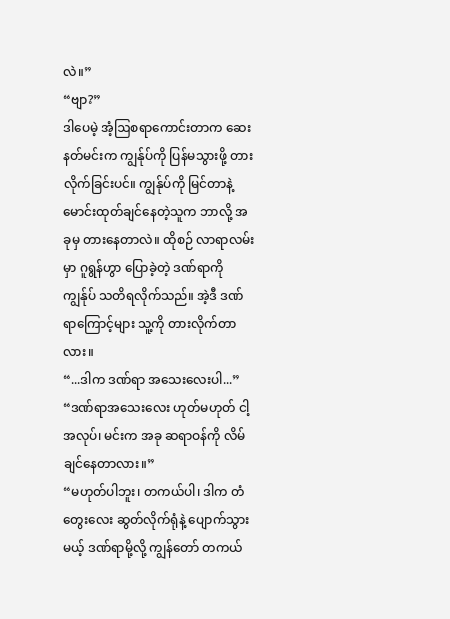လဲ။”
“ဗျာ?”
ဒါပေမဲ့ အံ့ဩစရာကောင်းတာက ဆေးနတ်မင်းက ကျွန်ုပ်ကို ပြန်မသွားဖို့ တားလိုက်ခြင်းပင်။ ကျွန်ုပ်ကို မြင်တာနဲ့ မောင်းထုတ်ချင်နေတဲ့သူက ဘာလို့ အခုမှ တားနေတာလဲ။ ထိုစဉ် လာရာလမ်းမှာ ဂူရွန်ဟွာ ပြောခဲ့တဲ့ ဒဏ်ရာကို ကျွန်ုပ် သတိရလိုက်သည်။ အဲ့ဒီ ဒဏ်ရာကြောင့်များ သူ့ကို တားလိုက်တာလား။
“...ဒါက ဒဏ်ရာ အသေးလေးပါ...”
“ဒဏ်ရာအသေးလေး ဟုတ်မဟုတ် ငါ့အလုပ်၊ မင်းက အခု ဆရာဝန်ကို လိမ်ချင်နေတာလား။”
“မဟုတ်ပါဘူး၊ တကယ်ပါ၊ ဒါက တံတွေးလေး ဆွတ်လိုက်ရုံနဲ့ ပျောက်သွားမယ့် ဒဏ်ရာမို့လို့ ကျွန်တော် တကယ်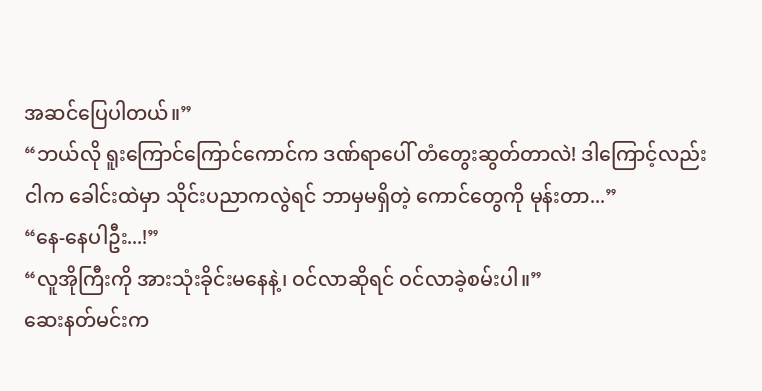အဆင်ပြေပါတယ်။”
“ဘယ်လို ရူးကြောင်ကြောင်ကောင်က ဒဏ်ရာပေါ် တံတွေးဆွတ်တာလဲ! ဒါကြောင့်လည်း ငါက ခေါင်းထဲမှာ သိုင်းပညာကလွဲရင် ဘာမှမရှိတဲ့ ကောင်တွေကို မုန်းတာ...”
“နေ-နေပါဦး...!”
“လူအိုကြီးကို အားသုံးခိုင်းမနေနဲ့၊ ဝင်လာဆိုရင် ဝင်လာခဲ့စမ်းပါ။”
ဆေးနတ်မင်းက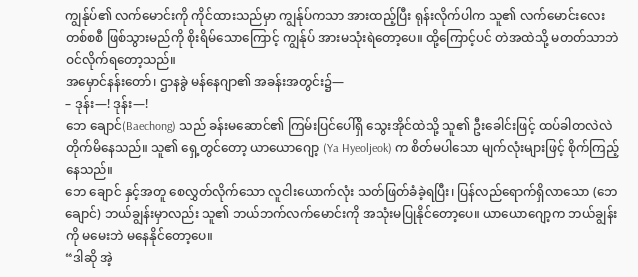ကျွန်ုပ်၏ လက်မောင်းကို ကိုင်ထားသည်မှာ ကျွန်ုပ်ကသာ အားထည့်ပြီး ရုန်းလိုက်ပါက သူ၏ လက်မောင်းလေး တစ်စစီ ဖြစ်သွားမည်ကို စိုးရိမ်သောကြောင့် ကျွန်ုပ် အားမသုံးရဲတော့ပေ။ ထို့ကြောင့်ပင် တဲအထဲသို့ မတတ်သာဘဲ ဝင်လိုက်ရတော့သည်။
အမှောင်နန်းတော်၊ ဌာနခွဲ မန်နေဂျာ၏ အခန်းအတွင်း၌—
– ဒုန်း—! ဒုန်း—!
ဘေ ချောင်(Baechong) သည် ခန်းမဆောင်၏ ကြမ်းပြင်ပေါ်ရှိ သွေးအိုင်ထဲသို့ သူ၏ ဦးခေါင်းဖြင့် ထပ်ခါတလဲလဲ တိုက်မိနေသည်။ သူ၏ ရှေ့တွင်တော့ ယာယောဂျော့ (Ya Hyeoljeok) က စိတ်မပါသော မျက်လုံးများဖြင့် စိုက်ကြည့်နေသည်။
ဘေ ချောင် နှင့်အတူ စေလွှတ်လိုက်သော လူငါးယောက်လုံး သတ်ဖြတ်ခံခဲ့ရပြီး၊ ပြန်လည်ရောက်ရှိလာသော (ဘေ ချောင်) ဘယ်ချွန်းမှာလည်း သူ၏ ဘယ်ဘက်လက်မောင်းကို အသုံးမပြုနိုင်တော့ပေ။ ယာယောဂျော့က ဘယ်ချွန်းကို မမေးဘဲ မနေနိုင်တော့ပေ။
“ဒါဆို အဲ့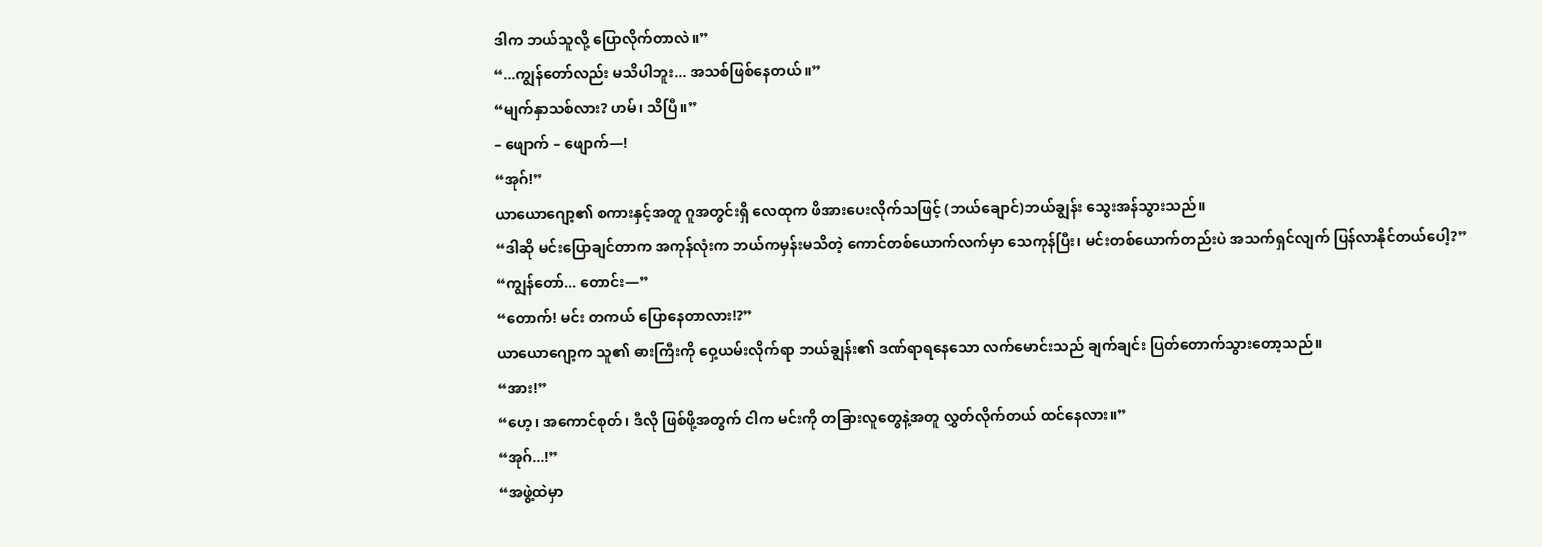ဒါက ဘယ်သူလို့ ပြောလိုက်တာလဲ။”
“...ကျွန်တော်လည်း မသိပါဘူး... အသစ်ဖြစ်နေတယ်။”
“မျက်နှာသစ်လား? ဟမ်၊ သိပြီ။”
– ဖျောက် – ဖျောက်—!
“အုဂ်!”
ယာယောဂျော့၏ စကားနှင့်အတူ ဂူအတွင်းရှိ လေထုက ဖိအားပေးလိုက်သဖြင့် (ဘယ်ချောင်)ဘယ်ချွန်း သွေးအန်သွားသည်။
“ဒါဆို မင်းပြောချင်တာက အကုန်လုံးက ဘယ်ကမှန်းမသိတဲ့ ကောင်တစ်ယောက်လက်မှာ သေကုန်ပြီး၊ မင်းတစ်ယောက်တည်းပဲ အသက်ရှင်လျက် ပြန်လာနိုင်တယ်ပေါ့?”
“ကျွန်တော်... တောင်း—”
“တောက်! မင်း တကယ် ပြောနေတာလား!?”
ယာယောဂျော့က သူ၏ ဓားကြီးကို ဝှေ့ယမ်းလိုက်ရာ ဘယ်ချွန်း၏ ဒဏ်ရာရနေသော လက်မောင်းသည် ချက်ချင်း ပြတ်တောက်သွားတော့သည်။
“အား!”
“ဟေ့၊ အကောင်စုတ်၊ ဒီလို ဖြစ်ဖို့အတွက် ငါက မင်းကို တခြားလူတွေနဲ့အတူ လွှတ်လိုက်တယ် ထင်နေလား။”
“အုဂ်...!”
“အဖွဲ့ထဲမှာ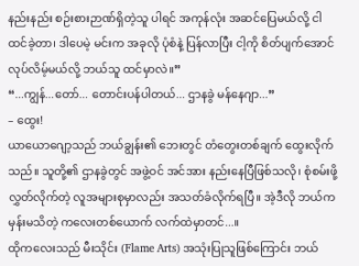နည်းနည်း စဉ်းစားဉာဏ်ရှိတဲ့သူ ပါရင် အကုန်လုံး အဆင်ပြေမယ်လို့ ငါ ထင်ခဲ့တာ၊ ဒါပေမဲ့ မင်းက အခုလို ပုံစံနဲ့ ပြန်လာပြီး ငါ့ကို စိတ်ပျက်အောင် လုပ်လိမ့်မယ်လို့ ဘယ်သူ ထင်မှာလဲ။”
“...ကျွန်...တော်... တောင်းပန်ပါတယ်... ဌာနခွဲ မန်နေဂျာ...”
– ထွေး!
ယာယောဂျော့သည် ဘယ်ချွန်း၏ ဘေးတွင် တံတွေးတစ်ချက် ထွေးလိုက်သည်။ သူတို့၏ ဌာနခွဲတွင် အဖွဲ့ဝင် အင်အား နည်းနေပြီဖြစ်သလို၊ စုံစမ်းဖို့ လွှတ်လိုက်တဲ့ လူအများစုမှာလည်း အသတ်ခံလိုက်ရပြီ။ အဲ့ဒီလို ဘယ်ကမှန်းမသိတဲ့ ကလေးတစ်ယောက် လက်ထဲမှာတင်...။
ထိုကလေးသည် မီးသိုင်း (Flame Arts) အသုံးပြုသူဖြစ်ကြောင်း ဘယ်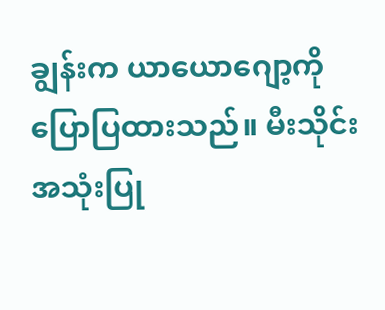ချွန်းက ယာယောဂျော့ကို ပြောပြထားသည်။ မီးသိုင်း အသုံးပြု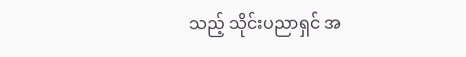သည့် သိုင်းပညာရှင် အ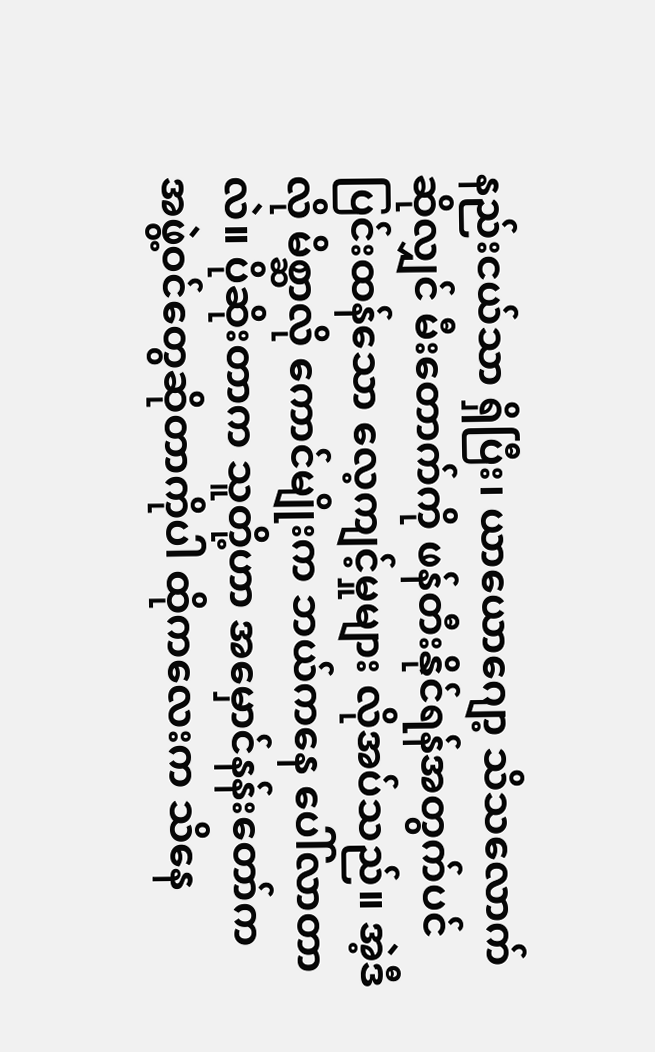နည်းငယ်သာ ရှိပြီး၊ ယာယောဂျော့ သိသလောက်ဆိုလျှင် မီးတောက်ကို ဖန်တီးနိုင်ရန်အတွက်ပင် ပြင်းထန်သော လေ့ကျင့်မှုများ လိုအပ်သည်။ အဲ့ဒီလို မိစ္ဆာလို ကောင်မျိုးက ဘယ်ကနေ ပေါ်လာတာလဲ။ ပိုဆိုးတာက သူတို့ဟာ အမှောင်နန်းတော်က အဖွဲ့ဝင်တွေဆိုတာကိုပါ ထိုကလေးက သိနေ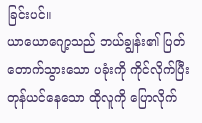ခြင်းပင်။
ယာယောဂျော့သည် ဘယ်ချွန်း၏ ပြတ်တောက်သွားသော ပခုံးကို ကိုင်လိုက်ပြီး တုန်ယင်နေသော ထိုလူကို ပြောလိုက်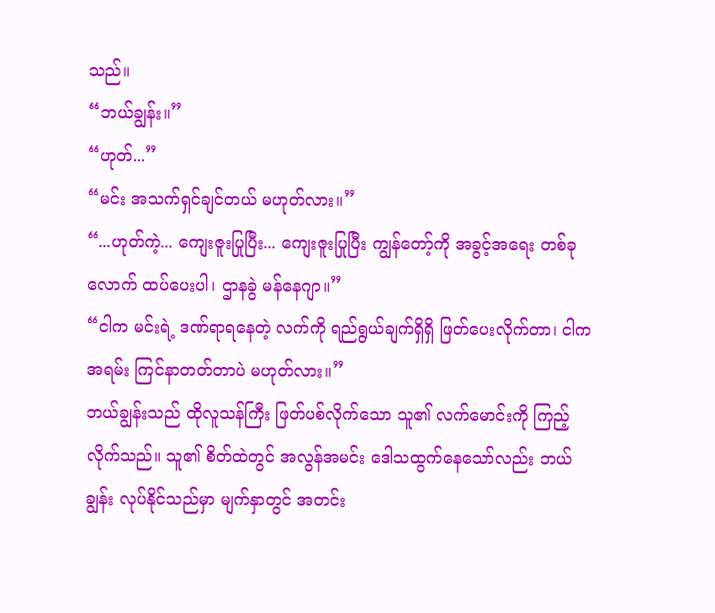သည်။
“ဘယ်ချွန်း။”
“ဟုတ်...”
“မင်း အသက်ရှင်ချင်တယ် မဟုတ်လား။”
“...ဟုတ်ကဲ့... ကျေးဇူးပြုပြီး... ကျေးဇူးပြုပြီး ကျွန်တော့်ကို အခွင့်အရေး တစ်ခုလောက် ထပ်ပေးပါ၊ ဌာနခွဲ မန်နေဂျာ။”
“ငါက မင်းရဲ့ ဒဏ်ရာရနေတဲ့ လက်ကို ရည်ရွယ်ချက်ရှိရှိ ဖြတ်ပေးလိုက်တာ၊ ငါက အရမ်း ကြင်နာတတ်တာပဲ မဟုတ်လား။”
ဘယ်ချွန်းသည် ထိုလူသန်ကြီး ဖြတ်ပစ်လိုက်သော သူ၏ လက်မောင်းကို ကြည့်လိုက်သည်။ သူ၏ စိတ်ထဲတွင် အလွန်အမင်း ဒေါသထွက်နေသော်လည်း ဘယ်ချွန်း လုပ်နိုင်သည်မှာ မျက်နှာတွင် အတင်း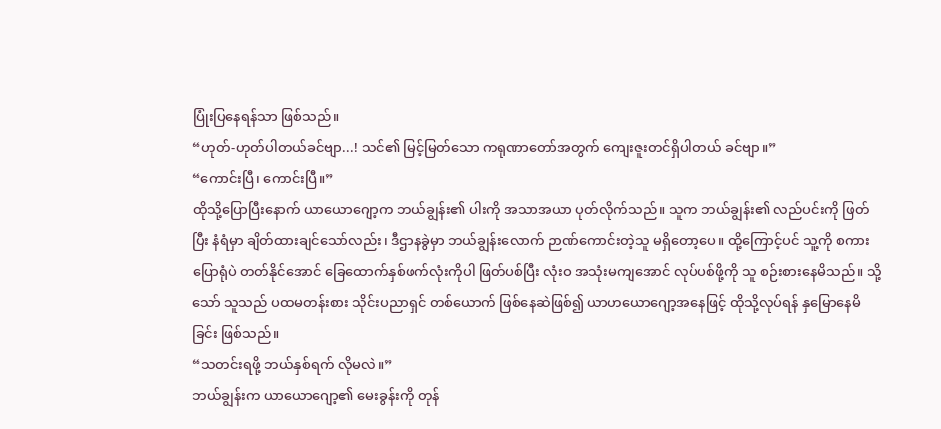ပြုံးပြနေရန်သာ ဖြစ်သည်။
“ဟုတ်-ဟုတ်ပါတယ်ခင်ဗျာ...! သင်၏ မြင့်မြတ်သော ကရုဏာတော်အတွက် ကျေးဇူးတင်ရှိပါတယ် ခင်ဗျာ။”
“ကောင်းပြီ၊ ကောင်းပြီ။”
ထိုသို့ပြောပြီးနောက် ယာယောဂျော့က ဘယ်ချွန်း၏ ပါးကို အသာအယာ ပုတ်လိုက်သည်။ သူက ဘယ်ချွန်း၏ လည်ပင်းကို ဖြတ်ပြီး နံရံမှာ ချိတ်ထားချင်သော်လည်း၊ ဒီဌာနခွဲမှာ ဘယ်ချွန်းလောက် ဉာဏ်ကောင်းတဲ့သူ မရှိတော့ပေ။ ထို့ကြောင့်ပင် သူ့ကို စကားပြောရုံပဲ တတ်နိုင်အောင် ခြေထောက်နှစ်ဖက်လုံးကိုပါ ဖြတ်ပစ်ပြီး လုံးဝ အသုံးမကျအောင် လုပ်ပစ်ဖို့ကို သူ စဉ်းစားနေမိသည်။ သို့သော် သူသည် ပထမတန်းစား သိုင်းပညာရှင် တစ်ယောက် ဖြစ်နေဆဲဖြစ်၍ ယာဟယောဂျော့အနေဖြင့် ထိုသို့လုပ်ရန် နှမြောနေမိခြင်း ဖြစ်သည်။
“သတင်းရဖို့ ဘယ်နှစ်ရက် လိုမလဲ။”
ဘယ်ချွန်းက ယာယောဂျော့၏ မေးခွန်းကို တုန်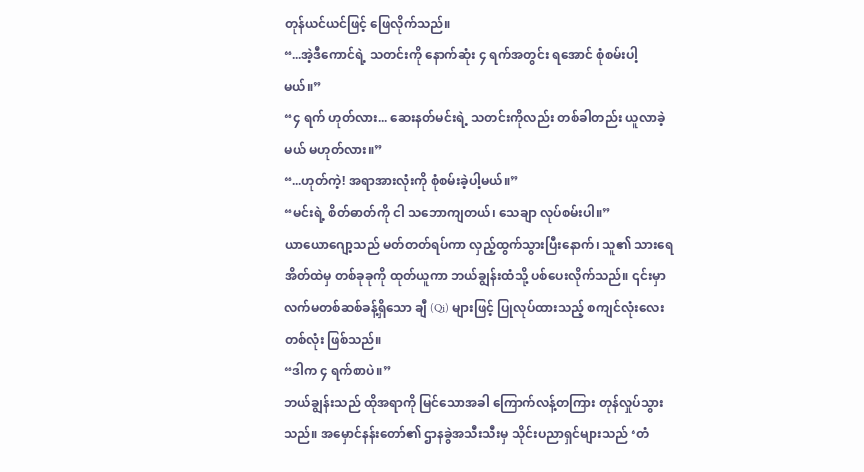တုန်ယင်ယင်ဖြင့် ဖြေလိုက်သည်။
“...အဲ့ဒီကောင်ရဲ့ သတင်းကို နောက်ဆုံး ၄ ရက်အတွင်း ရအောင် စုံစမ်းပါ့မယ်။”
“၄ ရက် ဟုတ်လား... ဆေးနတ်မင်းရဲ့ သတင်းကိုလည်း တစ်ခါတည်း ယူလာခဲ့မယ် မဟုတ်လား။”
“...ဟုတ်ကဲ့! အရာအားလုံးကို စုံစမ်းခဲ့ပါ့မယ်။”
“မင်းရဲ့ စိတ်ဓာတ်ကို ငါ သဘောကျတယ်၊ သေချာ လုပ်စမ်းပါ။”
ယာယောဂျော့သည် မတ်တတ်ရပ်ကာ လှည့်ထွက်သွားပြီးနောက်၊ သူ၏ သားရေအိတ်ထဲမှ တစ်ခုခုကို ထုတ်ယူကာ ဘယ်ချွန်းထံသို့ ပစ်ပေးလိုက်သည်။ ၎င်းမှာ လက်မတစ်ဆစ်ခန့်ရှိသော ချီ (Qi) များဖြင့် ပြုလုပ်ထားသည့် စကျင်လုံးလေး တစ်လုံး ဖြစ်သည်။
“ဒါက ၄ ရက်စာပဲ။”
ဘယ်ချွန်းသည် ထိုအရာကို မြင်သောအခါ ကြောက်လန့်တကြား တုန်လှုပ်သွားသည်။ အမှောင်နန်းတော်၏ ဌာနခွဲအသီးသီးမှ သိုင်းပညာရှင်များသည် ‘တံ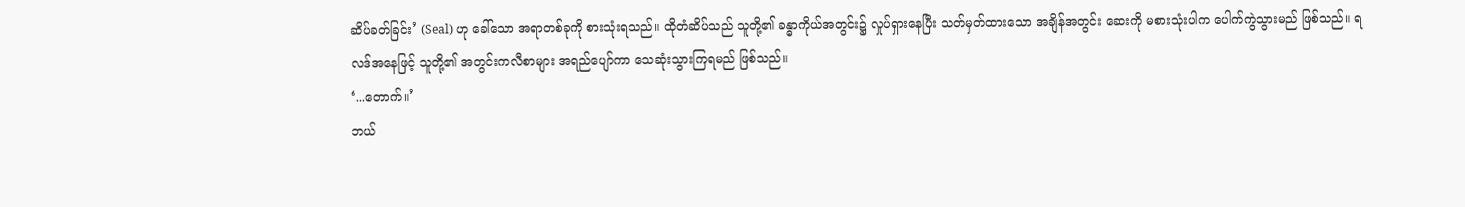ဆိပ်ခတ်ခြင်း’ (Seal) ဟု ခေါ်သော အရာတစ်ခုကို စားသုံးရသည်။ ထိုတံဆိပ်သည် သူတို့၏ ခန္ဓာကိုယ်အတွင်း၌ လှုပ်ရှားနေပြီး သတ်မှတ်ထားသော အချိန်အတွင်း ဆေးကို မစားသုံးပါက ပေါက်ကွဲသွားမည် ဖြစ်သည်။ ရလဒ်အနေဖြင့် သူတို့၏ အတွင်းကလီစာများ အရည်ပျော်ကာ သေဆုံးသွားကြရမည် ဖြစ်သည်။
‘...တောက်။’
ဘယ်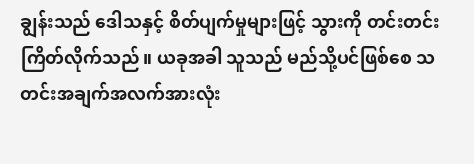ချွန်းသည် ဒေါသနှင့် စိတ်ပျက်မှုများဖြင့် သွားကို တင်းတင်းကြိတ်လိုက်သည်။ ယခုအခါ သူသည် မည်သို့ပင်ဖြစ်စေ သတင်းအချက်အလက်အားလုံး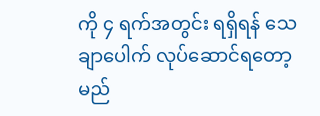ကို ၄ ရက်အတွင်း ရရှိရန် သေချာပေါက် လုပ်ဆောင်ရတော့မည်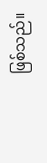ဖြစ်သည်။